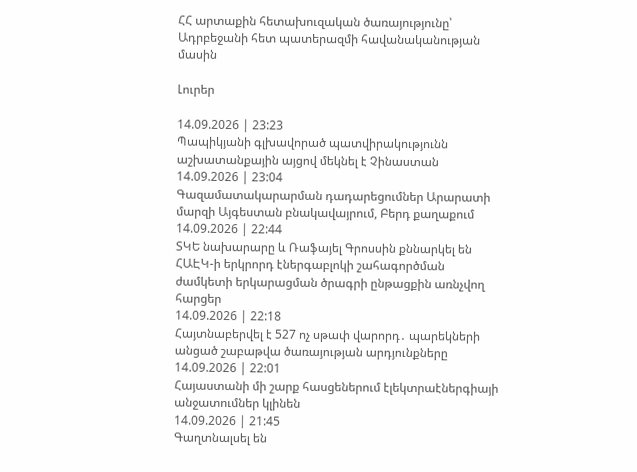ՀՀ արտաքին հետախուզական ծառայությունը՝ Ադրբեջանի հետ պատերազմի հավանականության մասին

Լուրեր

14.09.2026 | 23:23
Պապիկյանի գլխավորած պատվիրակությունն աշխատանքային այցով մեկնել է Չինաստան
14.09.2026 | 23:04
Գազամատակարարման դադարեցումներ Արարատի մարզի Այգեստան բնակավայրում, Բերդ քաղաքում
14.09.2026 | 22:44
ՏԿԵ նախարարը և Ռաֆայել Գրոսսին քննարկել են ՀԱԷԿ-ի երկրորդ էներգաբլոկի շահագործման ժամկետի երկարացման ծրագրի ընթացքին առնչվող հարցեր
14.09.2026 | 22:18
Հայտնաբերվել է 527 ոչ սթափ վարորդ․ պարեկների անցած շաբաթվա ծառայության արդյունքները
14.09.2026 | 22:01
Հայաստանի մի շարք հասցեներում էլեկտրաէներգիայի անջատումներ կլինեն
14.09.2026 | 21:45
Գաղտնալսել են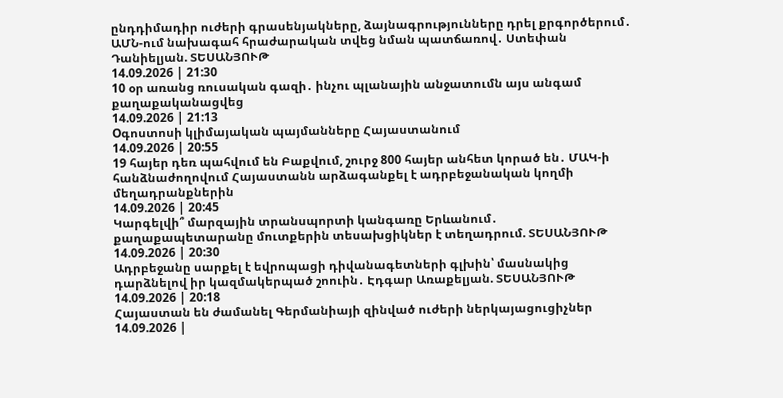ընդդիմադիր ուժերի գրասենյակները, ձայնագրությունները դրել քրգործերում․ ԱՄՆ-ում նախագահ հրաժարական տվեց նման պատճառով․ Ստեփան Դանիելյան. ՏԵՍԱՆՅՈՒԹ
14.09.2026 | 21:30
10 օր առանց ռուսական գազի․ ինչու պլանային անջատումն այս անգամ  քաղաքականացվեց
14.09.2026 | 21:13
Oգոստոսի կլիմայական պայմանները Հայաստանում
14.09.2026 | 20:55
19 հայեր դեռ պահվում են Բաքվում, շուրջ 800 հայեր անհետ կորած են․ ՄԱԿ-ի հանձնաժողովում Հայաստանն արձագանքել է ադրբեջանական կողմի մեղադրանքներին
14.09.2026 | 20:45
Կարգելվի՞ մարզային տրանսպորտի կանգառը Երևանում․ քաղաքապետարանը մուտքերին տեսախցիկներ է տեղադրում. ՏԵՍԱՆՅՈՒԹ
14.09.2026 | 20:30
Ադրբեջանը սարքել է եվրոպացի դիվանագետների գլխին՝ մասնակից դարձնելով իր կազմակերպած շոուին․ Էդգար Առաքելյան. ՏԵՍԱՆՅՈՒԹ
14.09.2026 | 20:18
Հայաստան են ժամանել Գերմանիայի զինված ուժերի ներկայացուցիչներ
14.09.2026 |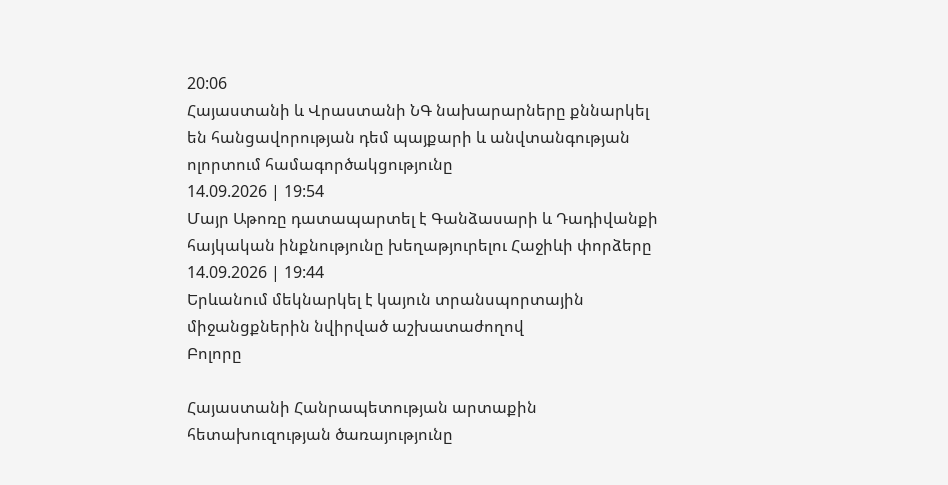20:06
Հայաստանի և Վրաստանի ՆԳ նախարարները քննարկել են հանցավորության դեմ պայքարի և անվտանգության ոլորտում համագործակցությունը
14.09.2026 | 19:54
Մայր Աթոռը դատապարտել է Գանձասարի և Դադիվանքի հայկական ինքնությունը խեղաթյուրելու Հաջիևի փորձերը
14.09.2026 | 19:44
Երևանում մեկնարկել է կայուն տրանսպորտային միջանցքներին նվիրված աշխատաժողով
Բոլորը

Հայաստանի Հանրապետության արտաքին հետախուզության ծառայությունը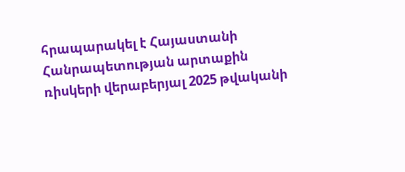հրապարակել է Հայաստանի Հանրապետության արտաքին ռիսկերի վերաբերյալ 2025 թվականի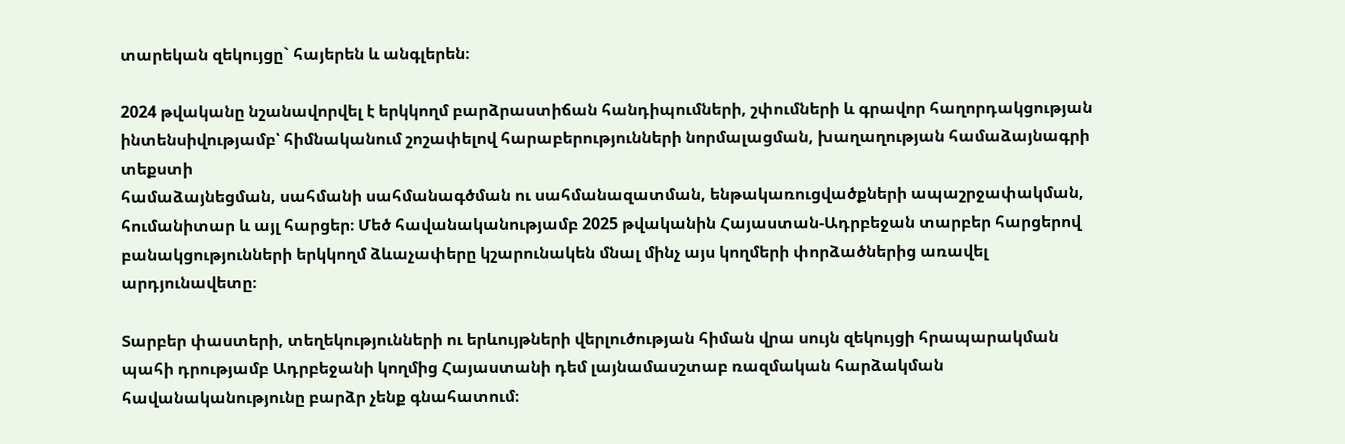տարեկան զեկույցը` հայերեն և անգլերեն։

2024 թվականը նշանավորվել է երկկողմ բարձրաստիճան հանդիպումների, շփումների և գրավոր հաղորդակցության ինտենսիվությամբ՝ հիմնականում շոշափելով հարաբերությունների նորմալացման, խաղաղության համաձայնագրի տեքստի
համաձայնեցման, սահմանի սահմանագծման ու սահմանազատման, ենթակառուցվածքների ապաշրջափակման, հումանիտար և այլ հարցեր։ Մեծ հավանականությամբ 2025 թվականին Հայաստան-Ադրբեջան տարբեր հարցերով բանակցությունների երկկողմ ձևաչափերը կշարունակեն մնալ մինչ այս կողմերի փորձածներից առավել արդյունավետը։

Տարբեր փաստերի, տեղեկությունների ու երևույթների վերլուծության հիման վրա սույն զեկույցի հրապարակման պահի դրությամբ Ադրբեջանի կողմից Հայաստանի դեմ լայնամասշտաբ ռազմական հարձակման հավանականությունը բարձր չենք գնահատում։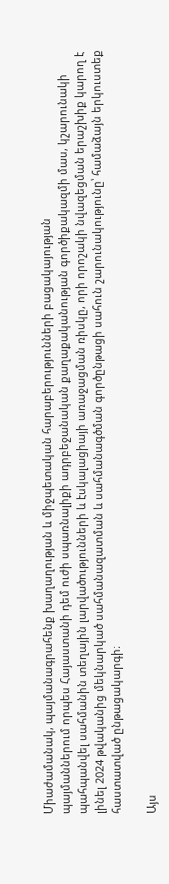Միաժամանակ, պայմանագրահենք խաղաղության և միջպետական հարաբերությունների բացակայության
պայմաններում որպես Հայաստանի դեմ ուժի սպառնալիքի ադրբեջանական քաղաքականության գործիքակազմի մաս, կշարունակի պահպանվել սահմանին տեղային լարվածությունների և էսկալացիայի առաջացման ռիսկը, որի որոշակի նվազեցման երաշխիք կարող է լինել 2024 թվականից մեկնարկած սահմանազատման և սահմանագծման գործընթացի սահուն շարունակությունը՝ համաձայն երկուստեք հաստատված ընթացակարգի։

Այս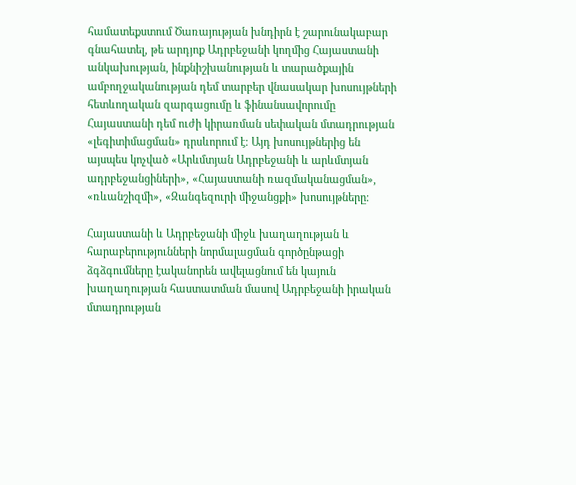համատեքստում Ծառայության խնդիրն է շարունակաբար գնահատել, թե արդյոք Ադրբեջանի կողմից Հայաստանի անկախության, ինքնիշխանության և տարածքային ամբողջականության դեմ տարբեր վնասակար խոսույթների հետևողական զարգացումը և ֆինանսավորումը Հայաստանի դեմ ուժի կիրառման սեփական մտադրության «լեգիտիմացման» դրսևորում է։ Այդ խոսույթներից են այսպես կոչված «Արևմտյան Ադրբեջանի և արևմտյան ադրբեջանցիների», «Հայաստանի ռազմականացման», «ռևանշիզմի», «Զանգեզուրի միջանցքի» խոսույթները։

Հայաստանի և Ադրբեջանի միջև խաղաղության և հարաբերությունների նորմալացման գործընթացի ձգձգումները էականորեն ավելացնում են կայուն խաղաղության հաստատման մասով Ադրբեջանի իրական մտադրության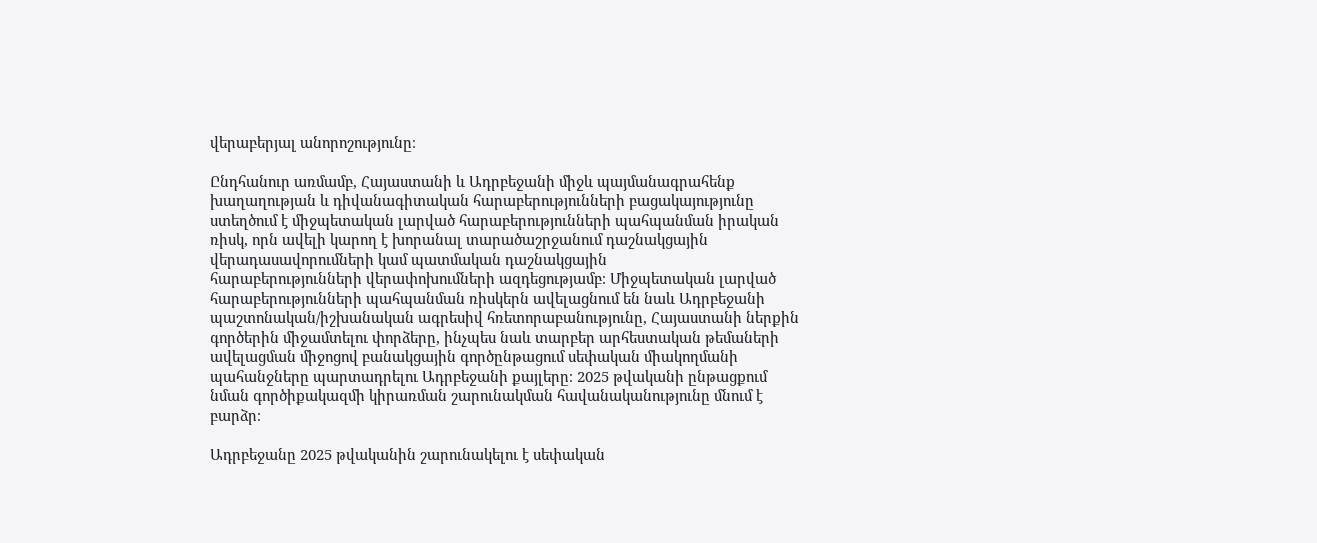վերաբերյալ անորոշությունը։

Ընդհանուր առմամբ, Հայաստանի և Ադրբեջանի միջև պայմանագրահենք խաղաղության և դիվանագիտական հարաբերությունների բացակայությունը ստեղծում է միջպետական լարված հարաբերությունների պահպանման իրական ռիսկ, որն ավելի կարող է խորանալ տարածաշրջանում դաշնակցային վերադասավորումների կամ պատմական դաշնակցային
հարաբերությունների վերափոխումների ազդեցությամբ։ Միջպետական լարված հարաբերությունների պահպանման ռիսկերն ավելացնում են նաև Ադրբեջանի պաշտոնական/իշխանական ագրեսիվ հռետորաբանությունը, Հայաստանի ներքին
գործերին միջամտելու փորձերը, ինչպես նաև տարբեր արհեստական թեմաների ավելացման միջոցով բանակցային գործընթացում սեփական միակողմանի պահանջները պարտադրելու Ադրբեջանի քայլերը։ 2025 թվականի ընթացքում նման գործիքակազմի կիրառման շարունակման հավանականությունը մնում է բարձր։

Ադրբեջանը 2025 թվականին շարունակելու է սեփական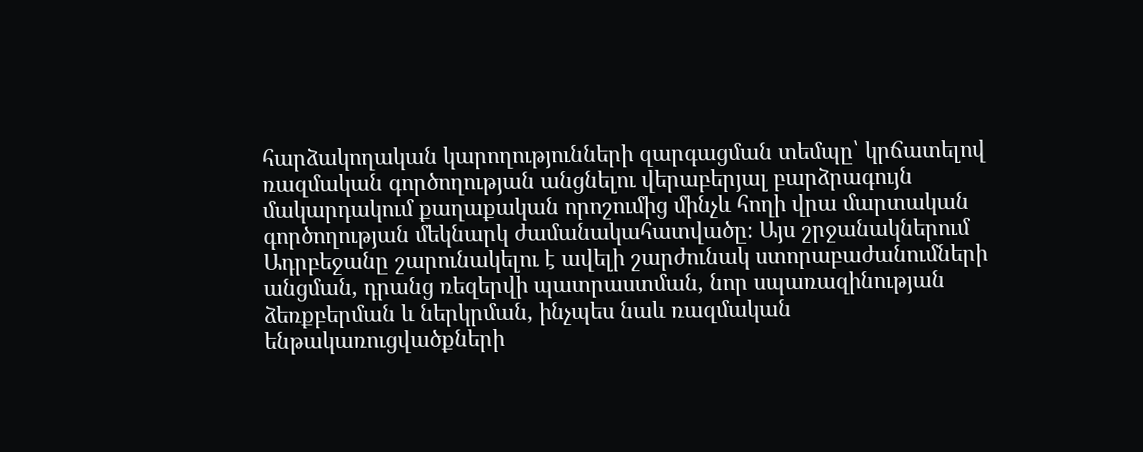հարձակողական կարողությունների զարգացման տեմպը՝ կրճատելով ռազմական գործողության անցնելու վերաբերյալ բարձրագույն մակարդակում քաղաքական որոշումից մինչև հողի վրա մարտական գործողության մեկնարկ ժամանակահատվածը։ Այս շրջանակներում Ադրբեջանը շարունակելու է ավելի շարժունակ ստորաբաժանումների անցման, դրանց ռեզերվի պատրաստման, նոր սպառազինության ձեռքբերման և ներկրման, ինչպես նաև ռազմական ենթակառուցվածքների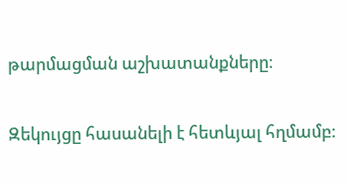թարմացման աշխատանքները։

Զեկույցը հասանելի է հետևյալ հղմամբ։